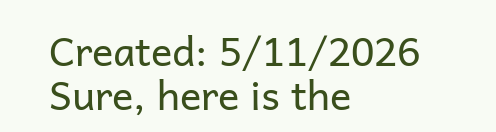Created: 5/11/2026
Sure, here is the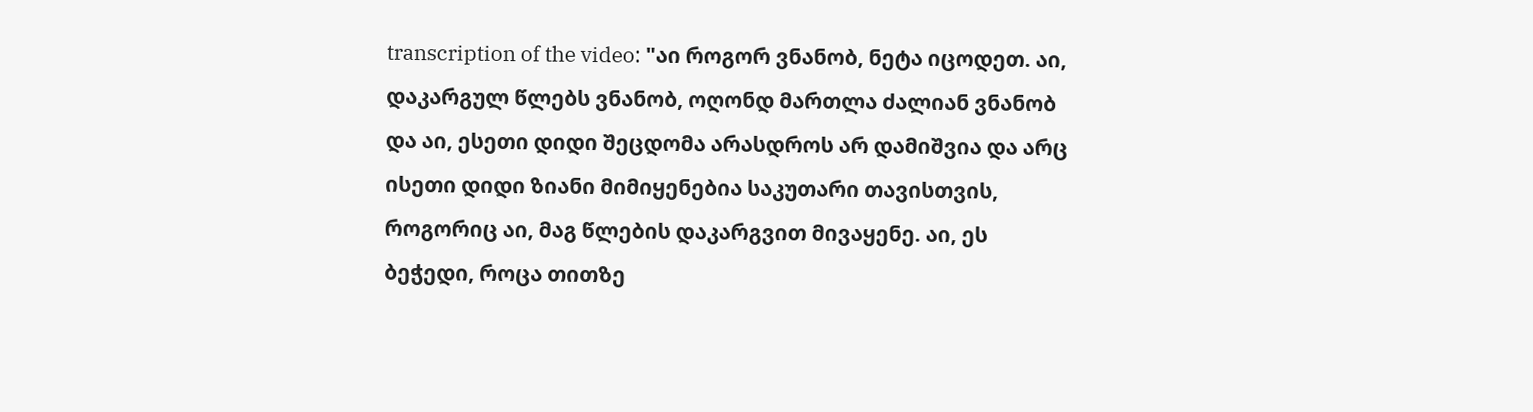transcription of the video: "აი როგორ ვნანობ, ნეტა იცოდეთ. აი, დაკარგულ წლებს ვნანობ, ოღონდ მართლა ძალიან ვნანობ და აი, ესეთი დიდი შეცდომა არასდროს არ დამიშვია და არც ისეთი დიდი ზიანი მიმიყენებია საკუთარი თავისთვის, როგორიც აი, მაგ წლების დაკარგვით მივაყენე. აი, ეს ბეჭედი, როცა თითზე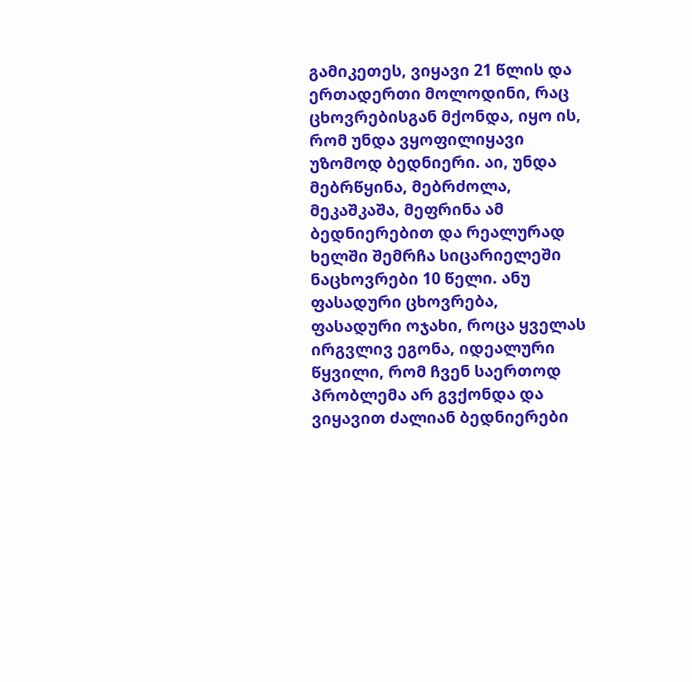გამიკეთეს, ვიყავი 21 წლის და ერთადერთი მოლოდინი, რაც ცხოვრებისგან მქონდა, იყო ის, რომ უნდა ვყოფილიყავი უზომოდ ბედნიერი. აი, უნდა მებრწყინა, მებრძოლა, მეკაშკაშა, მეფრინა ამ ბედნიერებით და რეალურად ხელში შემრჩა სიცარიელეში ნაცხოვრები 10 წელი. ანუ ფასადური ცხოვრება, ფასადური ოჯახი, როცა ყველას ირგვლივ ეგონა, იდეალური წყვილი, რომ ჩვენ საერთოდ პრობლემა არ გვქონდა და ვიყავით ძალიან ბედნიერები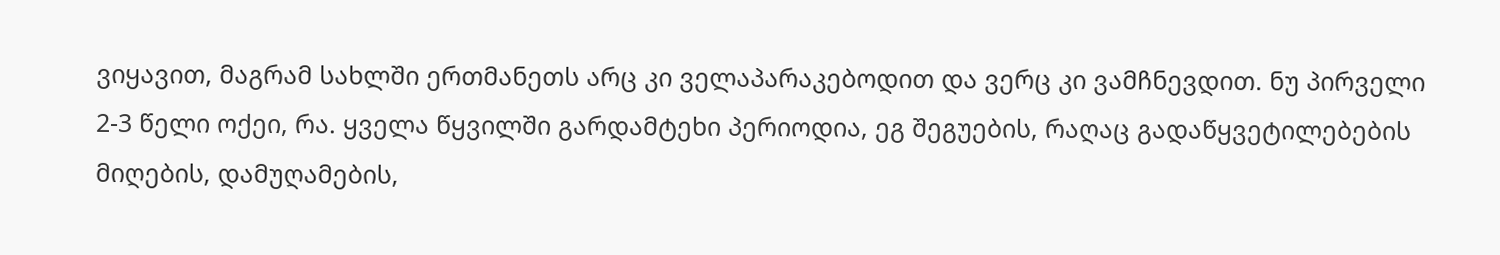ვიყავით, მაგრამ სახლში ერთმანეთს არც კი ველაპარაკებოდით და ვერც კი ვამჩნევდით. ნუ პირველი 2-3 წელი ოქეი, რა. ყველა წყვილში გარდამტეხი პერიოდია, ეგ შეგუების, რაღაც გადაწყვეტილებების მიღების, დამუღამების,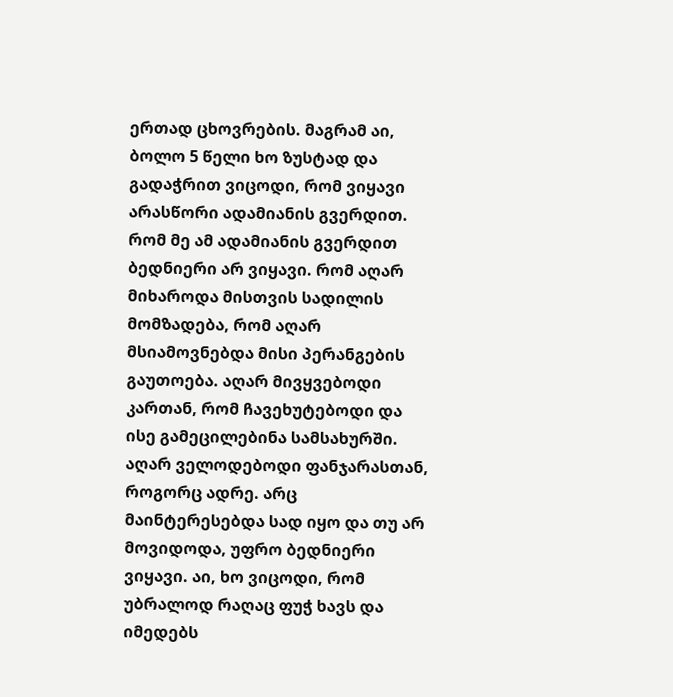ერთად ცხოვრების. მაგრამ აი, ბოლო 5 წელი ხო ზუსტად და გადაჭრით ვიცოდი, რომ ვიყავი არასწორი ადამიანის გვერდით. რომ მე ამ ადამიანის გვერდით ბედნიერი არ ვიყავი. რომ აღარ მიხაროდა მისთვის სადილის მომზადება, რომ აღარ მსიამოვნებდა მისი პერანგების გაუთოება. აღარ მივყვებოდი კართან, რომ ჩავეხუტებოდი და ისე გამეცილებინა სამსახურში. აღარ ველოდებოდი ფანჯარასთან, როგორც ადრე. არც მაინტერესებდა სად იყო და თუ არ მოვიდოდა, უფრო ბედნიერი ვიყავი. აი, ხო ვიცოდი, რომ უბრალოდ რაღაც ფუჭ ხავს და იმედებს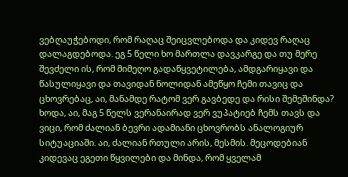ვებღაუჭებოდი, რომ რაღაც შეიცვლებოდა და კიდევ რაღაც დალაგდებოდა. ეგ 5 წელი ხო მართლა დავკარგე და თუ მერე შევძელი ის, რომ მიმეღო გადაწყვეტილება, ამდგარიყავი და წასულიყავი და თავიდან ნოლიდან ამეწყო ჩემი თავიც და ცხოვრებაც, აი, მანამდე რატომ ვერ გავბედე და რისი შემეშინდა? ხოდა, აი, მაგ 5 წელს ვერანაირად ვერ ვუპატიებ ჩემს თავს და ვიცი, რომ ძალიან ბევრი ადამიანი ცხოვრობს ანალოგიურ სიტუაციაში. აი, ძალიან რთული არის, მესმის. მეცოდებიან კიდევაც ეგეთი წყვილები და მინდა, რომ ყველამ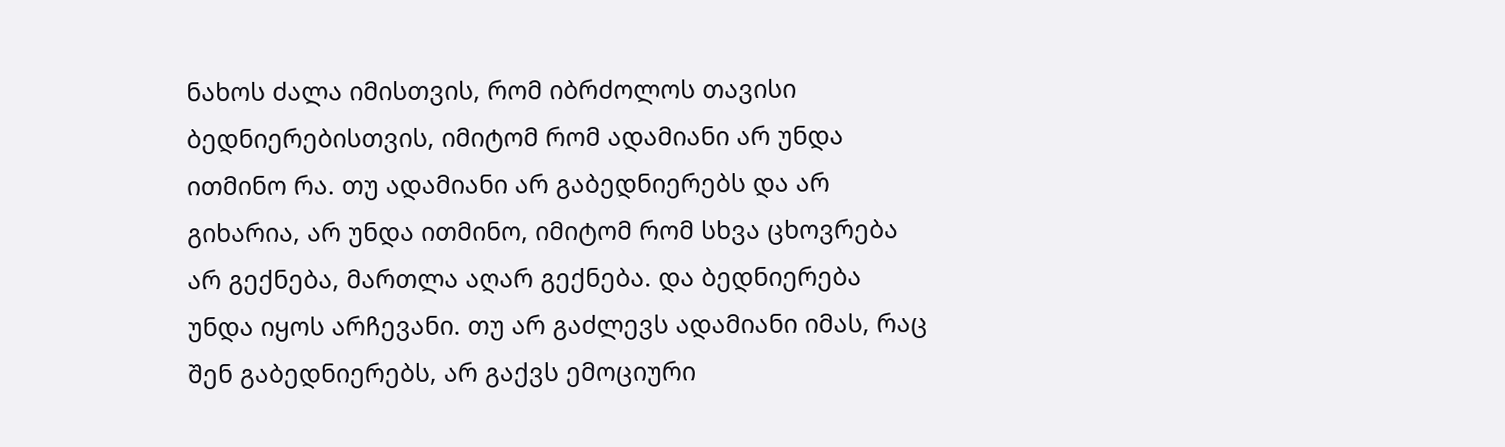ნახოს ძალა იმისთვის, რომ იბრძოლოს თავისი ბედნიერებისთვის, იმიტომ რომ ადამიანი არ უნდა ითმინო რა. თუ ადამიანი არ გაბედნიერებს და არ გიხარია, არ უნდა ითმინო, იმიტომ რომ სხვა ცხოვრება არ გექნება, მართლა აღარ გექნება. და ბედნიერება უნდა იყოს არჩევანი. თუ არ გაძლევს ადამიანი იმას, რაც შენ გაბედნიერებს, არ გაქვს ემოციური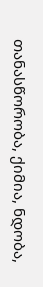თანასწორობა, ქიმია, ნდობა,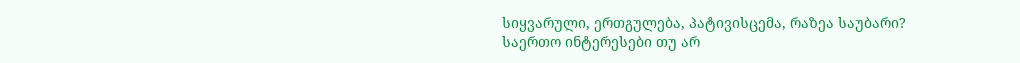სიყვარული, ერთგულება, პატივისცემა, რაზეა საუბარი? საერთო ინტერესები თუ არ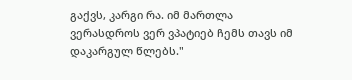გაქვს, კარგი რა. იმ მართლა ვერასდროს ვერ ვპატიებ ჩემს თავს იმ დაკარგულ წლებს."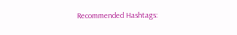Recommended Hashtags: